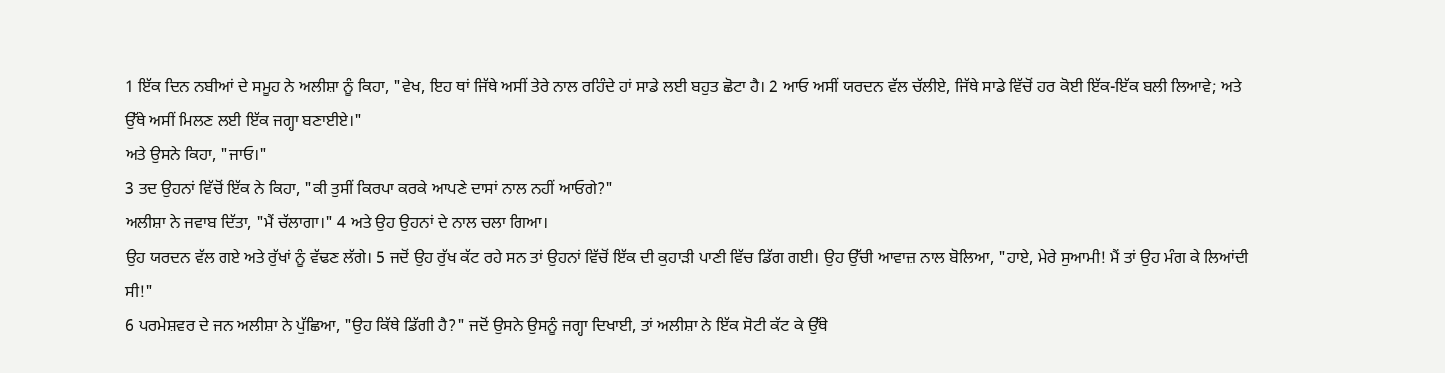1 ਇੱਕ ਦਿਨ ਨਬੀਆਂ ਦੇ ਸਮੂਹ ਨੇ ਅਲੀਸ਼ਾ ਨੂੰ ਕਿਹਾ, "ਵੇਖ, ਇਹ ਥਾਂ ਜਿੱਥੇ ਅਸੀਂ ਤੇਰੇ ਨਾਲ ਰਹਿੰਦੇ ਹਾਂ ਸਾਡੇ ਲਈ ਬਹੁਤ ਛੋਟਾ ਹੈ। 2 ਆਓ ਅਸੀਂ ਯਰਦਨ ਵੱਲ ਚੱਲੀਏ, ਜਿੱਥੇ ਸਾਡੇ ਵਿੱਚੋਂ ਹਰ ਕੋਈ ਇੱਕ-ਇੱਕ ਬਲੀ ਲਿਆਵੇ; ਅਤੇ ਉੱਥੇ ਅਸੀਂ ਮਿਲਣ ਲਈ ਇੱਕ ਜਗ੍ਹਾ ਬਣਾਈਏ।"
ਅਤੇ ਉਸਨੇ ਕਿਹਾ, "ਜਾਓ।"
3 ਤਦ ਉਹਨਾਂ ਵਿੱਚੋਂ ਇੱਕ ਨੇ ਕਿਹਾ, "ਕੀ ਤੁਸੀਂ ਕਿਰਪਾ ਕਰਕੇ ਆਪਣੇ ਦਾਸਾਂ ਨਾਲ ਨਹੀਂ ਆਓਗੇ?"
ਅਲੀਸ਼ਾ ਨੇ ਜਵਾਬ ਦਿੱਤਾ, "ਮੈਂ ਚੱਲਾਗਾ।" 4 ਅਤੇ ਉਹ ਉਹਨਾਂ ਦੇ ਨਾਲ ਚਲਾ ਗਿਆ।
ਉਹ ਯਰਦਨ ਵੱਲ ਗਏ ਅਤੇ ਰੁੱਖਾਂ ਨੂੰ ਵੱਢਣ ਲੱਗੇ। 5 ਜਦੋਂ ਉਹ ਰੁੱਖ ਕੱਟ ਰਹੇ ਸਨ ਤਾਂ ਉਹਨਾਂ ਵਿੱਚੋਂ ਇੱਕ ਦੀ ਕੁਹਾੜੀ ਪਾਣੀ ਵਿੱਚ ਡਿੱਗ ਗਈ। ਉਹ ਉੱਚੀ ਆਵਾਜ਼ ਨਾਲ ਬੋਲਿਆ, "ਹਾਏ, ਮੇਰੇ ਸੁਆਮੀ! ਮੈਂ ਤਾਂ ਉਹ ਮੰਗ ਕੇ ਲਿਆਂਦੀ ਸੀ!"
6 ਪਰਮੇਸ਼ਵਰ ਦੇ ਜਨ ਅਲੀਸ਼ਾ ਨੇ ਪੁੱਛਿਆ, "ਉਹ ਕਿੱਥੇ ਡਿੱਗੀ ਹੈ?" ਜਦੋਂ ਉਸਨੇ ਉਸਨੂੰ ਜਗ੍ਹਾ ਦਿਖਾਈ, ਤਾਂ ਅਲੀਸ਼ਾ ਨੇ ਇੱਕ ਸੋਟੀ ਕੱਟ ਕੇ ਉੱਥੇ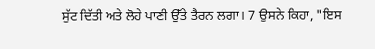ਸੁੱਟ ਦਿੱਤੀ ਅਤੇ ਲੋਹੇ ਪਾਣੀ ਉੱਤੇ ਤੈਰਨ ਲਗਾ। 7 ਉਸਨੇ ਕਿਹਾ, "ਇਸ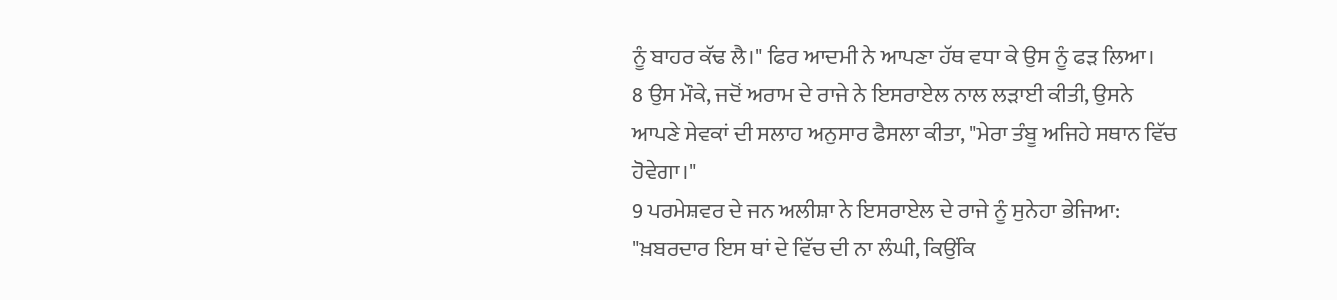ਨੂੰ ਬਾਹਰ ਕੱਢ ਲੈ।" ਫਿਰ ਆਦਮੀ ਨੇ ਆਪਣਾ ਹੱਥ ਵਧਾ ਕੇ ਉਸ ਨੂੰ ਫੜ ਲਿਆ।
8 ਉਸ ਮੌਕੇ, ਜਦੋਂ ਅਰਾਮ ਦੇ ਰਾਜੇ ਨੇ ਇਸਰਾਏਲ ਨਾਲ ਲੜਾਈ ਕੀਤੀ, ਉਸਨੇ ਆਪਣੇ ਸੇਵਕਾਂ ਦੀ ਸਲਾਹ ਅਨੁਸਾਰ ਫੈਸਲਾ ਕੀਤਾ, "ਮੇਰਾ ਤੰਬੂ ਅਜਿਹੇ ਸਥਾਨ ਵਿੱਚ ਹੋਵੇਗਾ।"
9 ਪਰਮੇਸ਼ਵਰ ਦੇ ਜਨ ਅਲੀਸ਼ਾ ਨੇ ਇਸਰਾਏਲ ਦੇ ਰਾਜੇ ਨੂੰ ਸੁਨੇਹਾ ਭੇਜਿਆ: "ਖ਼ਬਰਦਾਰ ਇਸ ਥਾਂ ਦੇ ਵਿੱਚ ਦੀ ਨਾ ਲੰਘੀ, ਕਿਉਂਕਿ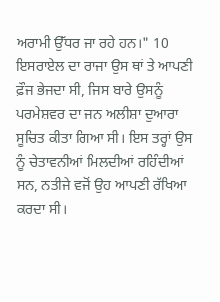ਅਰਾਮੀ ਉੱਧਰ ਜਾ ਰਹੇ ਹਨ।" 10 ਇਸਰਾਏਲ ਦਾ ਰਾਜਾ ਉਸ ਥਾਂ ਤੇ ਆਪਣੀ ਫ਼ੌਜ ਭੇਜਦਾ ਸੀ, ਜਿਸ ਬਾਰੇ ਉਸਨੂੰ ਪਰਮੇਸ਼ਵਰ ਦਾ ਜਨ ਅਲੀਸ਼ਾ ਦੁਆਰਾ ਸੂਚਿਤ ਕੀਤਾ ਗਿਆ ਸੀ। ਇਸ ਤਰ੍ਹਾਂ ਉਸ ਨੂੰ ਚੇਤਾਵਨੀਆਂ ਮਿਲਦੀਆਂ ਰਹਿੰਦੀਆਂ ਸਨ, ਨਤੀਜੇ ਵਜੋਂ ਉਹ ਆਪਣੀ ਰੱਖਿਆ ਕਰਦਾ ਸੀ।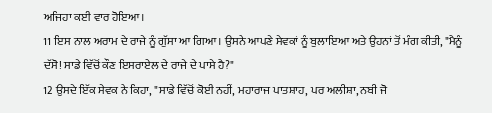ਅਜਿਹਾ ਕਈ ਵਾਰ ਹੋਇਆ।
11 ਇਸ ਨਾਲ ਅਰਾਮ ਦੇ ਰਾਜੇ ਨੂੰ ਗੁੱਸਾ ਆ ਗਿਆ। ਉਸਨੇ ਆਪਣੇ ਸੇਵਕਾਂ ਨੂੰ ਬੁਲਾਇਆ ਅਤੇ ਉਹਨਾਂ ਤੋਂ ਮੰਗ ਕੀਤੀ, "ਮੈਨੂੰ ਦੱਸੋ! ਸਾਡੇ ਵਿੱਚੋਂ ਕੌਣ ਇਸਰਾਏਲ ਦੇ ਰਾਜੇ ਦੇ ਪਾਸੇ ਹੈ?"
12 ਉਸਦੇ ਇੱਕ ਸੇਵਕ ਨੇ ਕਿਹਾ, "ਸਾਡੇ ਵਿੱਚੋਂ ਕੋਈ ਨਹੀਂ, ਮਹਾਰਾਜ ਪਾਤਸ਼ਾਹ, ਪਰ ਅਲੀਸ਼ਾ, ਨਬੀ ਜੋ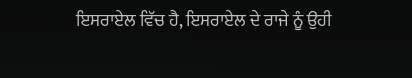ਇਸਰਾਏਲ ਵਿੱਚ ਹੈ, ਇਸਰਾਏਲ ਦੇ ਰਾਜੇ ਨੂੰ ਉਹੀ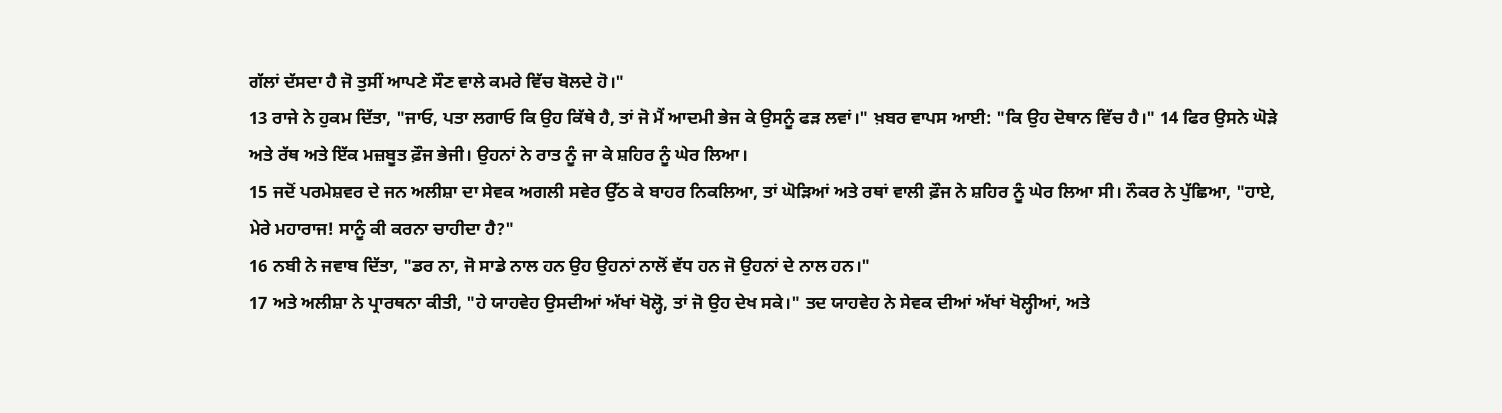ਗੱਲਾਂ ਦੱਸਦਾ ਹੈ ਜੋ ਤੁਸੀਂ ਆਪਣੇ ਸੌਣ ਵਾਲੇ ਕਮਰੇ ਵਿੱਚ ਬੋਲਦੇ ਹੋ।"
13 ਰਾਜੇ ਨੇ ਹੁਕਮ ਦਿੱਤਾ, "ਜਾਓ, ਪਤਾ ਲਗਾਓ ਕਿ ਉਹ ਕਿੱਥੇ ਹੈ, ਤਾਂ ਜੋ ਮੈਂ ਆਦਮੀ ਭੇਜ ਕੇ ਉਸਨੂੰ ਫੜ ਲਵਾਂ।" ਖ਼ਬਰ ਵਾਪਸ ਆਈ: "ਕਿ ਉਹ ਦੋਥਾਨ ਵਿੱਚ ਹੈ।" 14 ਫਿਰ ਉਸਨੇ ਘੋੜੇ ਅਤੇ ਰੱਥ ਅਤੇ ਇੱਕ ਮਜ਼ਬੂਤ ਫ਼ੌਜ ਭੇਜੀ। ਉਹਨਾਂ ਨੇ ਰਾਤ ਨੂੰ ਜਾ ਕੇ ਸ਼ਹਿਰ ਨੂੰ ਘੇਰ ਲਿਆ।
15 ਜਦੋਂ ਪਰਮੇਸ਼ਵਰ ਦੇ ਜਨ ਅਲੀਸ਼ਾ ਦਾ ਸੇਵਕ ਅਗਲੀ ਸਵੇਰ ਉੱਠ ਕੇ ਬਾਹਰ ਨਿਕਲਿਆ, ਤਾਂ ਘੋੜਿਆਂ ਅਤੇ ਰਥਾਂ ਵਾਲੀ ਫ਼ੌਜ ਨੇ ਸ਼ਹਿਰ ਨੂੰ ਘੇਰ ਲਿਆ ਸੀ। ਨੌਕਰ ਨੇ ਪੁੱਛਿਆ, "ਹਾਏ, ਮੇਰੇ ਮਹਾਰਾਜ! ਸਾਨੂੰ ਕੀ ਕਰਨਾ ਚਾਹੀਦਾ ਹੈ?"
16 ਨਬੀ ਨੇ ਜਵਾਬ ਦਿੱਤਾ, "ਡਰ ਨਾ, ਜੋ ਸਾਡੇ ਨਾਲ ਹਨ ਉਹ ਉਹਨਾਂ ਨਾਲੋਂ ਵੱਧ ਹਨ ਜੋ ਉਹਨਾਂ ਦੇ ਨਾਲ ਹਨ।"
17 ਅਤੇ ਅਲੀਸ਼ਾ ਨੇ ਪ੍ਰਾਰਥਨਾ ਕੀਤੀ, "ਹੇ ਯਾਹਵੇਹ ਉਸਦੀਆਂ ਅੱਖਾਂ ਖੋਲ੍ਹੋ, ਤਾਂ ਜੋ ਉਹ ਦੇਖ ਸਕੇ।" ਤਦ ਯਾਹਵੇਹ ਨੇ ਸੇਵਕ ਦੀਆਂ ਅੱਖਾਂ ਖੋਲ੍ਹੀਆਂ, ਅਤੇ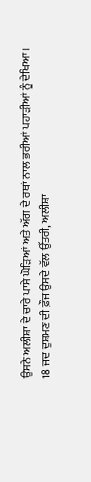ਉਸਨੇ ਅਲੀਸ਼ਾ ਦੇ ਚਾਰੇ ਪਾਸੇ ਘੋੜਿਆਂ ਅਤੇ ਅੱਗ ਦੇ ਰਥਾਂ ਨਾਲ ਭਰੀਆਂ ਪਹਾੜੀਆਂ ਨੂੰ ਦੇਖਿਆ।
18 ਜਦ ਦੁਸ਼ਮਣ ਦੀ ਫ਼ੌਜ ਉਸਦੇ ਵੱਲ ਉੱਤਰੀ, ਅਲੀਸ਼ਾ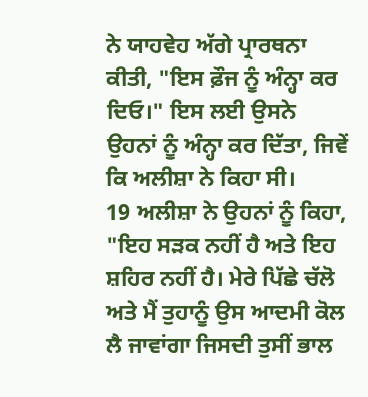ਨੇ ਯਾਹਵੇਹ ਅੱਗੇ ਪ੍ਰਾਰਥਨਾ ਕੀਤੀ, "ਇਸ ਫ਼ੌਜ ਨੂੰ ਅੰਨ੍ਹਾ ਕਰ ਦਿਓ।" ਇਸ ਲਈ ਉਸਨੇ ਉਹਨਾਂ ਨੂੰ ਅੰਨ੍ਹਾ ਕਰ ਦਿੱਤਾ, ਜਿਵੇਂ ਕਿ ਅਲੀਸ਼ਾ ਨੇ ਕਿਹਾ ਸੀ।
19 ਅਲੀਸ਼ਾ ਨੇ ਉਹਨਾਂ ਨੂੰ ਕਿਹਾ, "ਇਹ ਸੜਕ ਨਹੀਂ ਹੈ ਅਤੇ ਇਹ ਸ਼ਹਿਰ ਨਹੀਂ ਹੈ। ਮੇਰੇ ਪਿੱਛੇ ਚੱਲੋ ਅਤੇ ਮੈਂ ਤੁਹਾਨੂੰ ਉਸ ਆਦਮੀ ਕੋਲ ਲੈ ਜਾਵਾਂਗਾ ਜਿਸਦੀ ਤੁਸੀਂ ਭਾਲ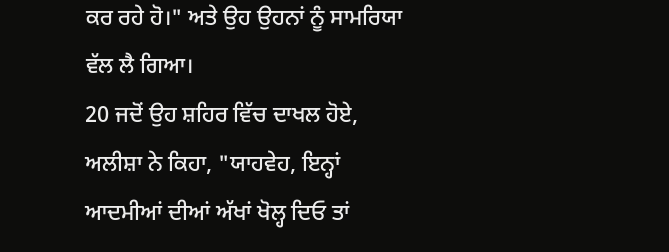ਕਰ ਰਹੇ ਹੋ।" ਅਤੇ ਉਹ ਉਹਨਾਂ ਨੂੰ ਸਾਮਰਿਯਾ ਵੱਲ ਲੈ ਗਿਆ।
20 ਜਦੋਂ ਉਹ ਸ਼ਹਿਰ ਵਿੱਚ ਦਾਖਲ ਹੋਏ, ਅਲੀਸ਼ਾ ਨੇ ਕਿਹਾ, "ਯਾਹਵੇਹ, ਇਨ੍ਹਾਂ ਆਦਮੀਆਂ ਦੀਆਂ ਅੱਖਾਂ ਖੋਲ੍ਹ ਦਿਓ ਤਾਂ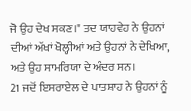ਜੋ ਉਹ ਦੇਖ ਸਕਣ।" ਤਦ ਯਾਹਵੇਹ ਨੇ ਉਹਨਾਂ ਦੀਆਂ ਅੱਖਾਂ ਖੋਲ੍ਹੀਆਂ ਅਤੇ ਉਹਨਾਂ ਨੇ ਦੇਖਿਆ, ਅਤੇ ਉਹ ਸਾਮਰਿਯਾ ਦੇ ਅੰਦਰ ਸਨ।
21 ਜਦੋਂ ਇਸਰਾਏਲ ਦੇ ਪਾਤਸ਼ਾਹ ਨੇ ਉਹਨਾਂ ਨੂੰ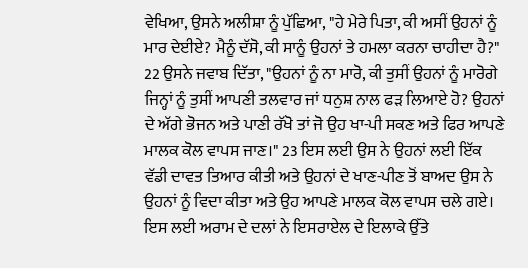ਵੇਖਿਆ, ਉਸਨੇ ਅਲੀਸ਼ਾ ਨੂੰ ਪੁੱਛਿਆ, "ਹੇ ਮੇਰੇ ਪਿਤਾ, ਕੀ ਅਸੀਂ ਉਹਨਾਂ ਨੂੰ ਮਾਰ ਦੇਈਏ? ਮੈਨੂੰ ਦੱਸੋ, ਕੀ ਸਾਨੂੰ ਉਹਨਾਂ ਤੇ ਹਮਲਾ ਕਰਨਾ ਚਾਹੀਦਾ ਹੈ?"
22 ਉਸਨੇ ਜਵਾਬ ਦਿੱਤਾ, "ਉਹਨਾਂ ਨੂੰ ਨਾ ਮਾਰੋ, ਕੀ ਤੁਸੀਂ ਉਹਨਾਂ ਨੂੰ ਮਾਰੋਗੇ ਜਿਨ੍ਹਾਂ ਨੂੰ ਤੁਸੀਂ ਆਪਣੀ ਤਲਵਾਰ ਜਾਂ ਧਨੁਸ਼ ਨਾਲ ਫੜ ਲਿਆਏ ਹੋ? ਉਹਨਾਂ ਦੇ ਅੱਗੇ ਭੋਜਨ ਅਤੇ ਪਾਣੀ ਰੱਖੋ ਤਾਂ ਜੋ ਉਹ ਖਾ-ਪੀ ਸਕਣ ਅਤੇ ਫਿਰ ਆਪਣੇ ਮਾਲਕ ਕੋਲ ਵਾਪਸ ਜਾਣ।" 23 ਇਸ ਲਈ ਉਸ ਨੇ ਉਹਨਾਂ ਲਈ ਇੱਕ ਵੱਡੀ ਦਾਵਤ ਤਿਆਰ ਕੀਤੀ ਅਤੇ ਉਹਨਾਂ ਦੇ ਖਾਣ-ਪੀਣ ਤੋਂ ਬਾਅਦ ਉਸ ਨੇ ਉਹਨਾਂ ਨੂੰ ਵਿਦਾ ਕੀਤਾ ਅਤੇ ਉਹ ਆਪਣੇ ਮਾਲਕ ਕੋਲ ਵਾਪਸ ਚਲੇ ਗਏ। ਇਸ ਲਈ ਅਰਾਮ ਦੇ ਦਲਾਂ ਨੇ ਇਸਰਾਏਲ ਦੇ ਇਲਾਕੇ ਉੱਤੇ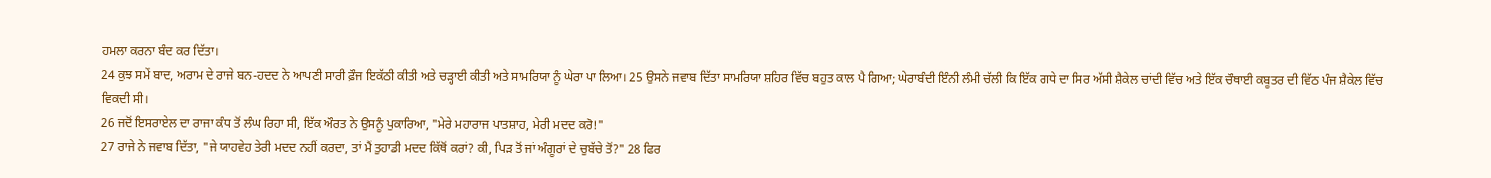ਹਮਲਾ ਕਰਨਾ ਬੰਦ ਕਰ ਦਿੱਤਾ।
24 ਕੁਝ ਸਮੇਂ ਬਾਦ, ਅਰਾਮ ਦੇ ਰਾਜੇ ਬਨ-ਹਦਦ ਨੇ ਆਪਣੀ ਸਾਰੀ ਫ਼ੌਜ ਇਕੱਠੀ ਕੀਤੀ ਅਤੇ ਚੜ੍ਹਾਈ ਕੀਤੀ ਅਤੇ ਸਾਮਰਿਯਾ ਨੂੰ ਘੇਰਾ ਪਾ ਲਿਆ। 25 ਉਸਨੇ ਜਵਾਬ ਦਿੱਤਾ ਸਾਮਰਿਯਾ ਸ਼ਹਿਰ ਵਿੱਚ ਬਹੁਤ ਕਾਲ ਪੈ ਗਿਆ; ਘੇਰਾਬੰਦੀ ਇੰਨੀ ਲੰਮੀ ਚੱਲੀ ਕਿ ਇੱਕ ਗਧੇ ਦਾ ਸਿਰ ਅੱਸੀ ਸ਼ੈਕੇਲ ਚਾਂਦੀ ਵਿੱਚ ਅਤੇ ਇੱਕ ਚੌਥਾਈ ਕਬੂਤਰ ਦੀ ਵਿੱਠ ਪੰਜ ਸ਼ੈਕੇਲ ਵਿੱਚ ਵਿਕਦੀ ਸੀ।
26 ਜਦੋਂ ਇਸਰਾਏਲ ਦਾ ਰਾਜਾ ਕੰਧ ਤੋਂ ਲੰਘ ਰਿਹਾ ਸੀ, ਇੱਕ ਔਰਤ ਨੇ ਉਸਨੂੰ ਪੁਕਾਰਿਆ, "ਮੇਰੇ ਮਹਾਰਾਜ ਪਾਤਸ਼ਾਹ, ਮੇਰੀ ਮਦਦ ਕਰੋ!"
27 ਰਾਜੇ ਨੇ ਜਵਾਬ ਦਿੱਤਾ, "ਜੇ ਯਾਹਵੇਹ ਤੇਰੀ ਮਦਦ ਨਹੀਂ ਕਰਦਾ, ਤਾਂ ਮੈਂ ਤੁਹਾਡੀ ਮਦਦ ਕਿੱਥੋਂ ਕਰਾਂ? ਕੀ, ਪਿੜ ਤੋਂ ਜਾਂ ਅੰਗੂਰਾਂ ਦੇ ਚੁਬੱਚੇ ਤੋਂ?" 28 ਫਿਰ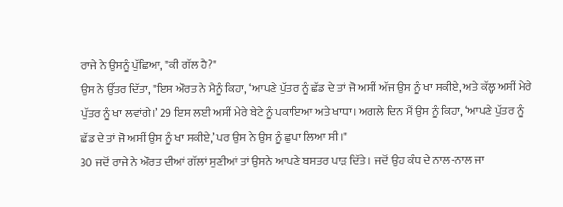ਰਾਜੇ ਨੇ ਉਸਨੂੰ ਪੁੱਛਿਆ, "ਕੀ ਗੱਲ ਹੈ?"
ਉਸ ਨੇ ਉੱਤਰ ਦਿੱਤਾ, "ਇਸ ਔਰਤ ਨੇ ਮੈਨੂੰ ਕਿਹਾ, ‘ਆਪਣੇ ਪੁੱਤਰ ਨੂੰ ਛੱਡ ਦੇ ਤਾਂ ਜੋ ਅਸੀਂ ਅੱਜ ਉਸ ਨੂੰ ਖਾ ਸਕੀਏ, ਅਤੇ ਕੱਲ੍ਹ ਅਸੀਂ ਮੇਰੇ ਪੁੱਤਰ ਨੂੰ ਖਾ ਲਵਾਂਗੇ।’ 29 ਇਸ ਲਈ ਅਸੀਂ ਮੇਰੇ ਬੇਟੇ ਨੂੰ ਪਕਾਇਆ ਅਤੇ ਖਾਧਾ। ਅਗਲੇ ਦਿਨ ਮੈਂ ਉਸ ਨੂੰ ਕਿਹਾ, ‘ਆਪਣੇ ਪੁੱਤਰ ਨੂੰ ਛੱਡ ਦੇ ਤਾਂ ਜੋ ਅਸੀਂ ਉਸ ਨੂੰ ਖਾ ਸਕੀਏ,’ ਪਰ ਉਸ ਨੇ ਉਸ ਨੂੰ ਛੁਪਾ ਲਿਆ ਸੀ।"
30 ਜਦੋਂ ਰਾਜੇ ਨੇ ਔਰਤ ਦੀਆਂ ਗੱਲਾਂ ਸੁਣੀਆਂ ਤਾਂ ਉਸਨੇ ਆਪਣੇ ਬਸਤਰ ਪਾੜ ਦਿੱਤੇ। ਜਦੋਂ ਉਹ ਕੰਧ ਦੇ ਨਾਲ-ਨਾਲ ਜਾ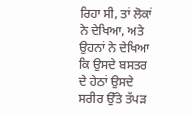ਰਿਹਾ ਸੀ, ਤਾਂ ਲੋਕਾਂ ਨੇ ਦੇਖਿਆ, ਅਤੇ ਉਹਨਾਂ ਨੇ ਦੇਖਿਆ ਕਿ ਉਸਦੇ ਬਸਤਰ ਦੇ ਹੇਠਾਂ ਉਸਦੇ ਸਰੀਰ ਉੱਤੇ ਤੱਪੜ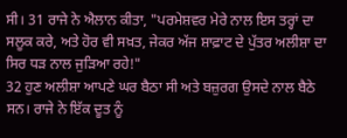ਸੀ। 31 ਰਾਜੇ ਨੇ ਐਲਾਨ ਕੀਤਾ, "ਪਰਮੇਸ਼ਵਰ ਮੇਰੇ ਨਾਲ ਇਸ ਤਰ੍ਹਾਂ ਦਾ ਸਲੂਕ ਕਰੇ, ਅਤੇ ਹੋਰ ਵੀ ਸਖ਼ਤ, ਜੇਕਰ ਅੱਜ ਸ਼ਾਫ਼ਾਟ ਦੇ ਪੁੱਤਰ ਅਲੀਸ਼ਾ ਦਾ ਸਿਰ ਧੜ ਨਾਲ ਜੁੜਿਆ ਰਹੇ!"
32 ਹੁਣ ਅਲੀਸ਼ਾ ਆਪਣੇ ਘਰ ਬੈਠਾ ਸੀ ਅਤੇ ਬਜ਼ੁਰਗ ਉਸਦੇ ਨਾਲ ਬੈਠੇ ਸਨ। ਰਾਜੇ ਨੇ ਇੱਕ ਦੂਤ ਨੂੰ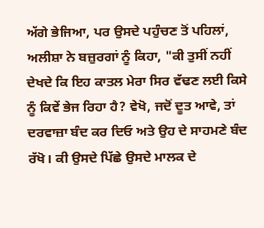ਅੱਗੇ ਭੇਜਿਆ, ਪਰ ਉਸਦੇ ਪਹੁੰਚਣ ਤੋਂ ਪਹਿਲਾਂ, ਅਲੀਸ਼ਾ ਨੇ ਬਜ਼ੁਰਗਾਂ ਨੂੰ ਕਿਹਾ, "ਕੀ ਤੁਸੀਂ ਨਹੀਂ ਦੇਖਦੇ ਕਿ ਇਹ ਕਾਤਲ ਮੇਰਾ ਸਿਰ ਵੱਢਣ ਲਈ ਕਿਸੇ ਨੂੰ ਕਿਵੇਂ ਭੇਜ ਰਿਹਾ ਹੈ? ਵੇਖੋ, ਜਦੋਂ ਦੂਤ ਆਵੇ, ਤਾਂ ਦਰਵਾਜ਼ਾ ਬੰਦ ਕਰ ਦਿਓ ਅਤੇ ਉਹ ਦੇ ਸਾਹਮਣੇ ਬੰਦ ਰੱਖੋ। ਕੀ ਉਸਦੇ ਪਿੱਛੇ ਉਸਦੇ ਮਾਲਕ ਦੇ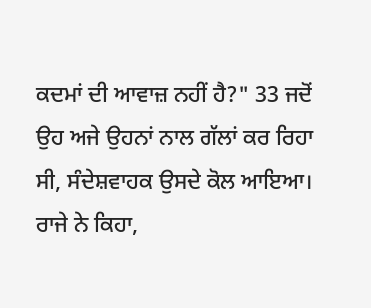ਕਦਮਾਂ ਦੀ ਆਵਾਜ਼ ਨਹੀਂ ਹੈ?" 33 ਜਦੋਂ ਉਹ ਅਜੇ ਉਹਨਾਂ ਨਾਲ ਗੱਲਾਂ ਕਰ ਰਿਹਾ ਸੀ, ਸੰਦੇਸ਼ਵਾਹਕ ਉਸਦੇ ਕੋਲ ਆਇਆ।
ਰਾਜੇ ਨੇ ਕਿਹਾ,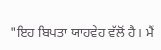"ਇਹ ਬਿਪਤਾ ਯਾਹਵੇਹ ਵੱਲੋਂ ਹੈ। ਮੈਂ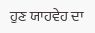ਹੁਣ ਯਾਹਵੇਹ ਦਾ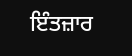ਇੰਤਜ਼ਾਰ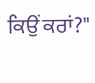ਕਿਉਂ ਕਰਾਂ?"